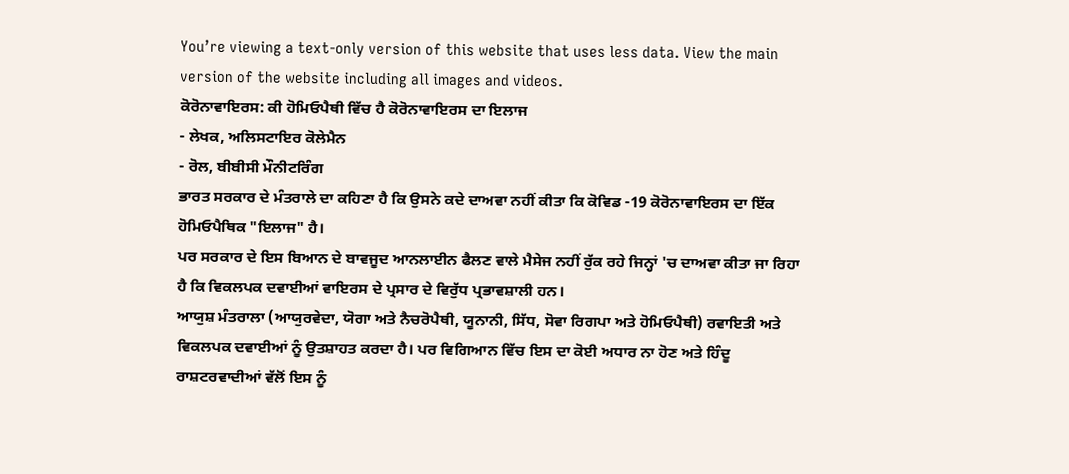You’re viewing a text-only version of this website that uses less data. View the main version of the website including all images and videos.
ਕੋਰੋਨਾਵਾਇਰਸ: ਕੀ ਹੋਮਿਓਪੈਥੀ ਵਿੱਚ ਹੈ ਕੋਰੋਨਾਵਾਇਰਸ ਦਾ ਇਲਾਜ
- ਲੇਖਕ, ਅਲਿਸਟਾਇਰ ਕੋਲੇਮੈਨ
- ਰੋਲ, ਬੀਬੀਸੀ ਮੌਨੀਟਰਿੰਗ
ਭਾਰਤ ਸਰਕਾਰ ਦੇ ਮੰਤਰਾਲੇ ਦਾ ਕਹਿਣਾ ਹੈ ਕਿ ਉਸਨੇ ਕਦੇ ਦਾਅਵਾ ਨਹੀਂ ਕੀਤਾ ਕਿ ਕੋਵਿਡ -19 ਕੋਰੋਨਾਵਾਇਰਸ ਦਾ ਇੱਕ ਹੋਮਿਓਪੈਥਿਕ "ਇਲਾਜ" ਹੈ।
ਪਰ ਸਰਕਾਰ ਦੇ ਇਸ ਬਿਆਨ ਦੇ ਬਾਵਜੂਦ ਆਨਲਾਈਨ ਫੈਲਣ ਵਾਲੇ ਮੈਸੇਜ ਨਹੀਂ ਰੁੱਕ ਰਹੇ ਜਿਨ੍ਹਾਂ 'ਚ ਦਾਅਵਾ ਕੀਤਾ ਜਾ ਰਿਹਾ ਹੈ ਕਿ ਵਿਕਲਪਕ ਦਵਾਈਆਂ ਵਾਇਰਸ ਦੇ ਪ੍ਰਸਾਰ ਦੇ ਵਿਰੁੱਧ ਪ੍ਰਭਾਵਸ਼ਾਲੀ ਹਨ।
ਆਯੁਸ਼ ਮੰਤਰਾਲਾ (ਆਯੁਰਵੇਦਾ, ਯੋਗਾ ਅਤੇ ਨੈਚਰੋਪੈਥੀ, ਯੂਨਾਨੀ, ਸਿੱਧ, ਸੋਵਾ ਰਿਗਪਾ ਅਤੇ ਹੋਮਿਓਪੈਥੀ) ਰਵਾਇਤੀ ਅਤੇ ਵਿਕਲਪਕ ਦਵਾਈਆਂ ਨੂੰ ਉਤਸ਼ਾਹਤ ਕਰਦਾ ਹੈ। ਪਰ ਵਿਗਿਆਨ ਵਿੱਚ ਇਸ ਦਾ ਕੋਈ ਅਧਾਰ ਨਾ ਹੋਣ ਅਤੇ ਹਿੰਦੂ ਰਾਸ਼ਟਰਵਾਦੀਆਂ ਵੱਲੋਂ ਇਸ ਨੂੰ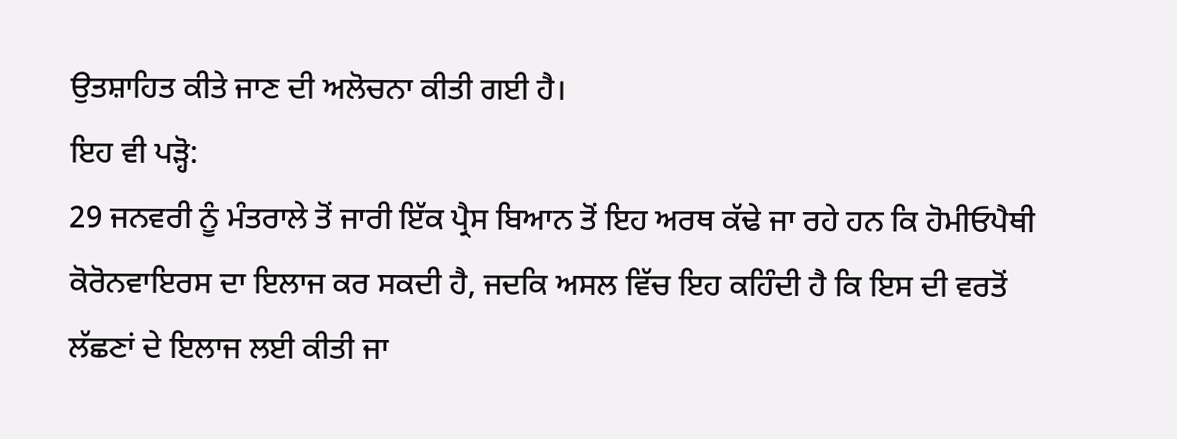ਉਤਸ਼ਾਹਿਤ ਕੀਤੇ ਜਾਣ ਦੀ ਅਲੋਚਨਾ ਕੀਤੀ ਗਈ ਹੈ।
ਇਹ ਵੀ ਪੜ੍ਹੋ:
29 ਜਨਵਰੀ ਨੂੰ ਮੰਤਰਾਲੇ ਤੋਂ ਜਾਰੀ ਇੱਕ ਪ੍ਰੈਸ ਬਿਆਨ ਤੋਂ ਇਹ ਅਰਥ ਕੱਢੇ ਜਾ ਰਹੇ ਹਨ ਕਿ ਹੋਮੀਓਪੈਥੀ ਕੋਰੋਨਵਾਇਰਸ ਦਾ ਇਲਾਜ ਕਰ ਸਕਦੀ ਹੈ, ਜਦਕਿ ਅਸਲ ਵਿੱਚ ਇਹ ਕਹਿੰਦੀ ਹੈ ਕਿ ਇਸ ਦੀ ਵਰਤੋਂ ਲੱਛਣਾਂ ਦੇ ਇਲਾਜ ਲਈ ਕੀਤੀ ਜਾ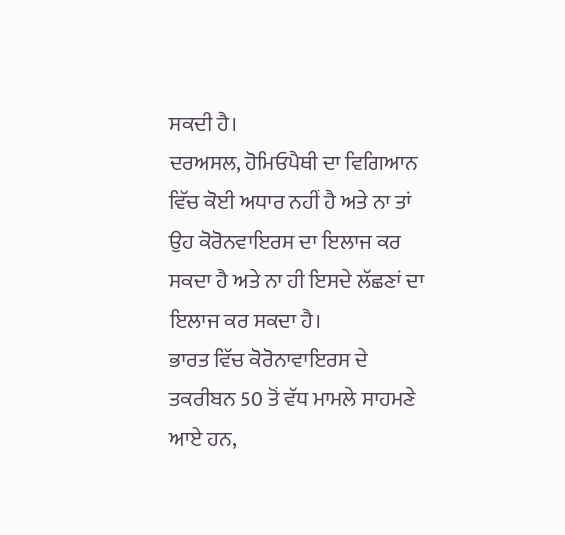ਸਕਦੀ ਹੈ।
ਦਰਅਸਲ, ਹੋਮਿਓਪੈਥੀ ਦਾ ਵਿਗਿਆਨ ਵਿੱਚ ਕੋਈ ਅਧਾਰ ਨਹੀਂ ਹੈ ਅਤੇ ਨਾ ਤਾਂ ਉਹ ਕੋਰੋਨਵਾਇਰਸ ਦਾ ਇਲਾਜ ਕਰ ਸਕਦਾ ਹੈ ਅਤੇ ਨਾ ਹੀ ਇਸਦੇ ਲੱਛਣਾਂ ਦਾ ਇਲਾਜ ਕਰ ਸਕਦਾ ਹੈ।
ਭਾਰਤ ਵਿੱਚ ਕੋਰੋਨਾਵਾਇਰਸ ਦੇ ਤਕਰੀਬਨ 50 ਤੋਂ ਵੱਧ ਮਾਮਲੇ ਸਾਹਮਣੇ ਆਏ ਹਨ,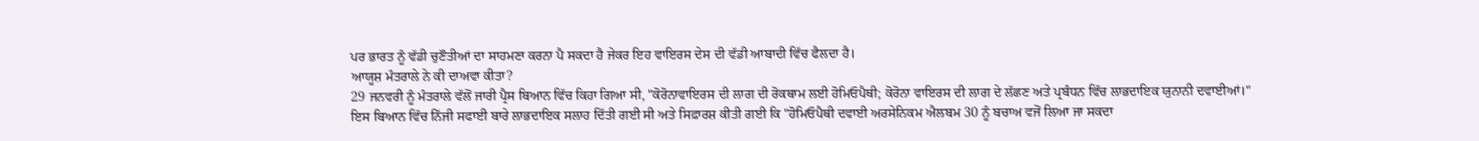ਪਰ ਭਾਰਤ ਨੂੰ ਵੱਡੀ ਚੁਣੌਤੀਆਂ ਦਾ ਸਾਹਮਣਾ ਕਰਨਾ ਪੈ ਸਕਦਾ ਹੈ ਜੇਕਰ ਇਹ ਵਾਇਰਸ ਦੇਸ ਦੀ ਵੱਡੀ ਆਬਾਦੀ ਵਿੱਚ ਫੈਲਦਾ ਹੈ।
ਆਯੂਸ਼ ਮੰਤਰਾਲੇ ਨੇ ਕੀ ਦਾਅਵਾ ਕੀਤਾ?
29 ਜਨਵਰੀ ਨੂੰ ਮੰਤਰਾਲੇ ਵੱਲੋਂ ਜਾਰੀ ਪ੍ਰੈਸ ਬਿਆਨ ਵਿੱਚ ਕਿਹਾ ਗਿਆ ਸੀ, "ਕੋਰੋਨਾਵਾਇਰਸ ਦੀ ਲਾਗ ਦੀ ਰੋਕਥਾਮ ਲਈ ਹੋਮਿਓਪੈਥੀ; ਕੋਰੋਨਾ ਵਾਇਰਸ ਦੀ ਲਾਗ ਦੇ ਲੱਛਣ ਅਤੇ ਪ੍ਰਬੰਧਨ ਵਿੱਚ ਲਾਭਦਾਇਕ ਯੁਨਾਨੀ ਦਵਾਈਆਂ।"
ਇਸ ਬਿਆਨ ਵਿੱਚ ਨਿੱਜੀ ਸਫਾਈ ਬਾਰੇ ਲਾਭਦਾਇਕ ਸਲਾਹ ਦਿੱਤੀ ਗਈ ਸੀ ਅਤੇ ਸਿਫ਼ਾਰਸ਼ ਕੀਤੀ ਗਈ ਕਿ "ਹੋਮਿਓਪੈਥੀ ਦਵਾਈ ਅਰਸੇਨਿਕਮ ਐਲਬਮ 30 ਨੂੰ ਬਚਾਅ ਵਜੋਂ ਲਿਆ ਜਾ ਸਕਦਾ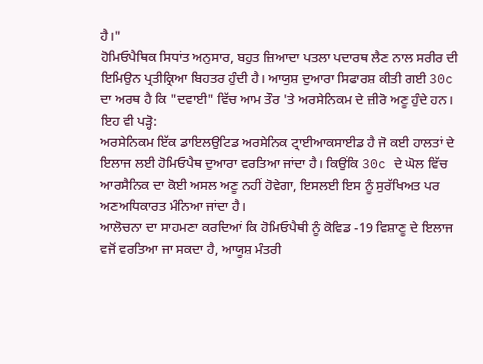ਹੈ।"
ਹੋਮਿਓਪੈਥਿਕ ਸਿਧਾਂਤ ਅਨੁਸਾਰ, ਬਹੁਤ ਜ਼ਿਆਦਾ ਪਤਲਾ ਪਦਾਰਥ ਲੈਣ ਨਾਲ ਸਰੀਰ ਦੀ ਇਮਿਉਨ ਪ੍ਰਤੀਕ੍ਰਿਆ ਬਿਹਤਰ ਹੁੰਦੀ ਹੈ। ਆਯੁਸ਼ ਦੁਆਰਾ ਸਿਫਾਰਸ਼ ਕੀਤੀ ਗਈ 30c ਦਾ ਅਰਥ ਹੈ ਕਿ "ਦਵਾਈ" ਵਿੱਚ ਆਮ ਤੌਰ 'ਤੇ ਅਰਸੇਨਿਕਮ ਦੇ ਜ਼ੀਰੋ ਅਣੂ ਹੁੰਦੇ ਹਨ।
ਇਹ ਵੀ ਪੜ੍ਹੋ:
ਅਰਸੇਨਿਕਮ ਇੱਕ ਡਾਇਲਉਟਿਡ ਅਰਸੇਨਿਕ ਟ੍ਰਾਈਆਕਸਾਈਡ ਹੈ ਜੋ ਕਈ ਹਾਲਤਾਂ ਦੇ ਇਲਾਜ ਲਈ ਹੋਮਿਓਪੈਥ ਦੁਆਰਾ ਵਰਤਿਆ ਜਾਂਦਾ ਹੈ। ਕਿਉਂਕਿ 30c ਦੇ ਘੋਲ ਵਿੱਚ ਆਰਸੈਨਿਕ ਦਾ ਕੋਈ ਅਸਲ ਅਣੂ ਨਹੀਂ ਹੋਵੇਗਾ, ਇਸਲਈ ਇਸ ਨੂੰ ਸੁਰੱਖਿਅਤ ਪਰ ਅਣਅਧਿਕਾਰਤ ਮੰਨਿਆ ਜਾਂਦਾ ਹੈ।
ਆਲੋਚਨਾ ਦਾ ਸਾਹਮਣਾ ਕਰਦਿਆਂ ਕਿ ਹੋਮਿਓਪੈਥੀ ਨੂੰ ਕੋਵਿਡ -19 ਵਿਸ਼ਾਣੂ ਦੇ ਇਲਾਜ ਵਜੋਂ ਵਰਤਿਆ ਜਾ ਸਕਦਾ ਹੈ, ਆਯੂਸ਼ ਮੰਤਰੀ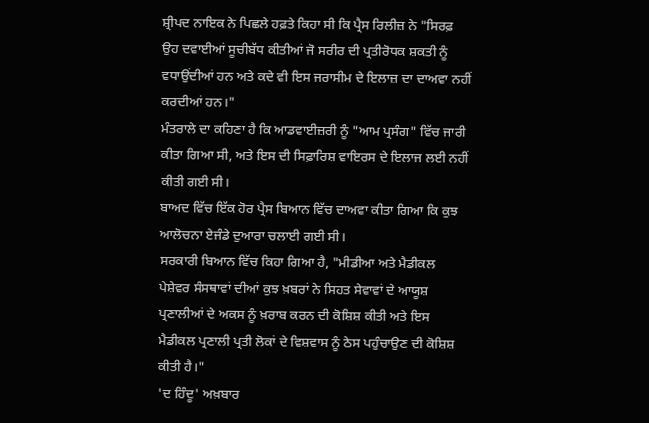ਸ਼੍ਰੀਪਦ ਨਾਇਕ ਨੇ ਪਿਛਲੇ ਹਫ਼ਤੇ ਕਿਹਾ ਸੀ ਕਿ ਪ੍ਰੈਸ ਰਿਲੀਜ਼ ਨੇ "ਸਿਰਫ਼ ਉਹ ਦਵਾਈਆਂ ਸੂਚੀਬੱਧ ਕੀਤੀਆਂ ਜੋ ਸਰੀਰ ਦੀ ਪ੍ਰਤੀਰੋਧਕ ਸ਼ਕਤੀ ਨੂੰ ਵਧਾਉਂਦੀਆਂ ਹਨ ਅਤੇ ਕਦੇ ਵੀ ਇਸ ਜਰਾਸੀਮ ਦੇ ਇਲਾਜ਼ ਦਾ ਦਾਅਵਾ ਨਹੀਂ ਕਰਦੀਆਂ ਹਨ।"
ਮੰਤਰਾਲੇ ਦਾ ਕਹਿਣਾ ਹੈ ਕਿ ਆਡਵਾਈਜ਼ਰੀ ਨੂੰ "ਆਮ ਪ੍ਰਸੰਗ" ਵਿੱਚ ਜਾਰੀ ਕੀਤਾ ਗਿਆ ਸੀ, ਅਤੇ ਇਸ ਦੀ ਸਿਫ਼ਾਰਿਸ਼ ਵਾਇਰਸ ਦੇ ਇਲਾਜ ਲਈ ਨਹੀਂ ਕੀਤੀ ਗਈ ਸੀ।
ਬਾਅਦ ਵਿੱਚ ਇੱਕ ਹੋਰ ਪ੍ਰੈਸ ਬਿਆਨ ਵਿੱਚ ਦਾਅਵਾ ਕੀਤਾ ਗਿਆ ਕਿ ਕੁਝ ਆਲੋਚਨਾ ਏਜੰਡੇ ਦੁਆਰਾ ਚਲਾਈ ਗਈ ਸੀ।
ਸਰਕਾਰੀ ਬਿਆਨ ਵਿੱਚ ਕਿਹਾ ਗਿਆ ਹੈ, "ਮੀਡੀਆ ਅਤੇ ਮੈਡੀਕਲ ਪੇਸ਼ੇਵਰ ਸੰਸਥਾਵਾਂ ਦੀਆਂ ਕੁਝ ਖ਼ਬਰਾਂ ਨੇ ਸਿਹਤ ਸੇਵਾਵਾਂ ਦੇ ਆਯੂਸ਼ ਪ੍ਰਣਾਲੀਆਂ ਦੇ ਅਕਸ ਨੂੰ ਖ਼ਰਾਬ ਕਰਨ ਦੀ ਕੋਸ਼ਿਸ਼ ਕੀਤੀ ਅਤੇ ਇਸ ਮੈਡੀਕਲ ਪ੍ਰਣਾਲੀ ਪ੍ਰਤੀ ਲੋਕਾਂ ਦੇ ਵਿਸ਼ਵਾਸ ਨੂੰ ਠੇਸ ਪਹੁੰਚਾਉਣ ਦੀ ਕੋਸ਼ਿਸ਼ ਕੀਤੀ ਹੈ।"
'ਦ ਹਿੰਦੂ' ਅਖ਼ਬਾਰ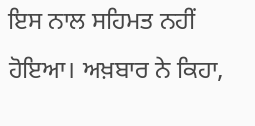ਇਸ ਨਾਲ ਸਹਿਮਤ ਨਹੀਂ ਹੋਇਆ। ਅਖ਼ਬਾਰ ਨੇ ਕਿਹਾ,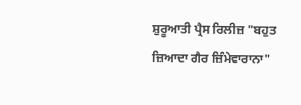ਸ਼ੁਰੂਆਤੀ ਪ੍ਰੈਸ ਰਿਲੀਜ਼ "ਬਹੁਤ ਜ਼ਿਆਦਾ ਗੈਰ ਜ਼ਿੰਮੇਵਾਰਾਨਾ"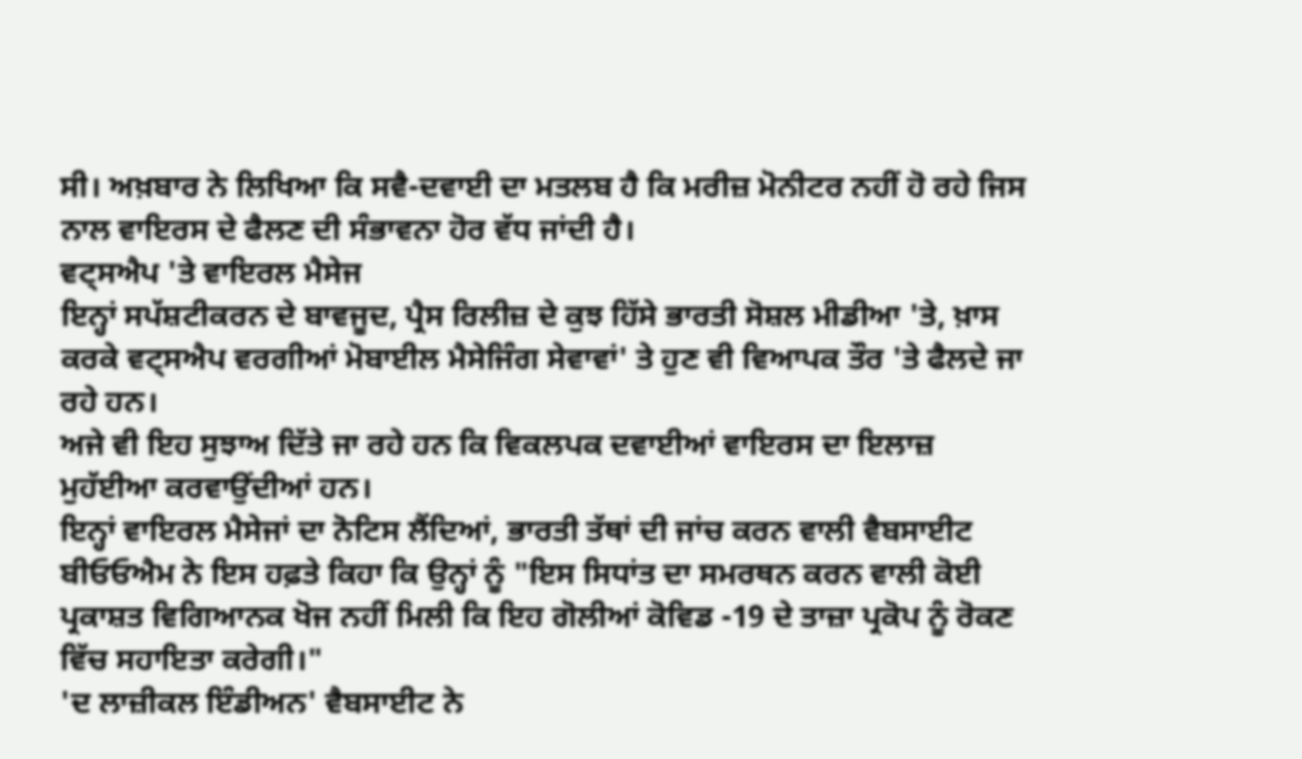ਸੀ। ਅਖ਼ਬਾਰ ਨੇ ਲਿਖਿਆ ਕਿ ਸਵੈ-ਦਵਾਈ ਦਾ ਮਤਲਬ ਹੈ ਕਿ ਮਰੀਜ਼ ਮੋਨੀਟਰ ਨਹੀਂ ਹੋ ਰਹੇ ਜਿਸ ਨਾਲ ਵਾਇਰਸ ਦੇ ਫੈਲਣ ਦੀ ਸੰਭਾਵਨਾ ਹੋਰ ਵੱਧ ਜਾਂਦੀ ਹੈ।
ਵਟ੍ਸਐਪ 'ਤੇ ਵਾਇਰਲ ਮੈਸੇਜ
ਇਨ੍ਹਾਂ ਸਪੱਸ਼ਟੀਕਰਨ ਦੇ ਬਾਵਜੂਦ, ਪ੍ਰੈਸ ਰਿਲੀਜ਼ ਦੇ ਕੁਝ ਹਿੱਸੇ ਭਾਰਤੀ ਸੋਸ਼ਲ ਮੀਡੀਆ 'ਤੇ, ਖ਼ਾਸ ਕਰਕੇ ਵਟ੍ਸਐਪ ਵਰਗੀਆਂ ਮੋਬਾਈਲ ਮੈਸੇਜਿੰਗ ਸੇਵਾਵਾਂ' ਤੇ ਹੁਣ ਵੀ ਵਿਆਪਕ ਤੌਰ 'ਤੇ ਫੈਲਦੇ ਜਾ ਰਹੇ ਹਨ।
ਅਜੇ ਵੀ ਇਹ ਸੁਝਾਅ ਦਿੱਤੇ ਜਾ ਰਹੇ ਹਨ ਕਿ ਵਿਕਲਪਕ ਦਵਾਈਆਂ ਵਾਇਰਸ ਦਾ ਇਲਾਜ਼ ਮੁਹੱਈਆ ਕਰਵਾਉਂਦੀਆਂ ਹਨ।
ਇਨ੍ਹਾਂ ਵਾਇਰਲ ਮੈਸੇਜਾਂ ਦਾ ਨੋਟਿਸ ਲੈਂਦਿਆਂ, ਭਾਰਤੀ ਤੱਥਾਂ ਦੀ ਜਾਂਚ ਕਰਨ ਵਾਲੀ ਵੈਬਸਾਈਟ ਬੀਓਓਐਮ ਨੇ ਇਸ ਹਫ਼ਤੇ ਕਿਹਾ ਕਿ ਉਨ੍ਹਾਂ ਨੂੰ "ਇਸ ਸਿਧਾਂਤ ਦਾ ਸਮਰਥਨ ਕਰਨ ਵਾਲੀ ਕੋਈ ਪ੍ਰਕਾਸ਼ਤ ਵਿਗਿਆਨਕ ਖੋਜ ਨਹੀਂ ਮਿਲੀ ਕਿ ਇਹ ਗੋਲੀਆਂ ਕੋਵਿਡ -19 ਦੇ ਤਾਜ਼ਾ ਪ੍ਰਕੋਪ ਨੂੰ ਰੋਕਣ ਵਿੱਚ ਸਹਾਇਤਾ ਕਰੇਗੀ।"
'ਦ ਲਾਜ਼ੀਕਲ ਇੰਡੀਅਨ' ਵੈਬਸਾਈਟ ਨੇ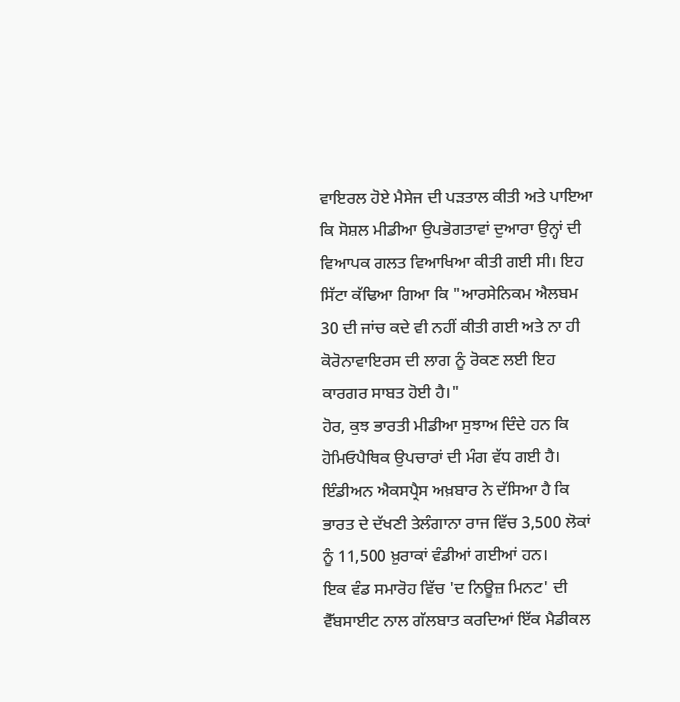ਵਾਇਰਲ ਹੋਏ ਮੈਸੇਜ ਦੀ ਪੜਤਾਲ ਕੀਤੀ ਅਤੇ ਪਾਇਆ ਕਿ ਸੋਸ਼ਲ ਮੀਡੀਆ ਉਪਭੋਗਤਾਵਾਂ ਦੁਆਰਾ ਉਨ੍ਹਾਂ ਦੀ ਵਿਆਪਕ ਗਲਤ ਵਿਆਖਿਆ ਕੀਤੀ ਗਈ ਸੀ। ਇਹ ਸਿੱਟਾ ਕੱਢਿਆ ਗਿਆ ਕਿ "ਆਰਸੇਨਿਕਮ ਐਲਬਮ 30 ਦੀ ਜਾਂਚ ਕਦੇ ਵੀ ਨਹੀਂ ਕੀਤੀ ਗਈ ਅਤੇ ਨਾ ਹੀ ਕੋਰੋਨਾਵਾਇਰਸ ਦੀ ਲਾਗ ਨੂੰ ਰੋਕਣ ਲਈ ਇਹ ਕਾਰਗਰ ਸਾਬਤ ਹੋਈ ਹੈ।"
ਹੋਰ, ਕੁਝ ਭਾਰਤੀ ਮੀਡੀਆ ਸੁਝਾਅ ਦਿੰਦੇ ਹਨ ਕਿ ਹੋਮਿਓਪੈਥਿਕ ਉਪਚਾਰਾਂ ਦੀ ਮੰਗ ਵੱਧ ਗਈ ਹੈ।
ਇੰਡੀਅਨ ਐਕਸਪ੍ਰੈਸ ਅਖ਼ਬਾਰ ਨੇ ਦੱਸਿਆ ਹੈ ਕਿ ਭਾਰਤ ਦੇ ਦੱਖਣੀ ਤੇਲੰਗਾਨਾ ਰਾਜ ਵਿੱਚ 3,500 ਲੋਕਾਂ ਨੂੰ 11,500 ਖ਼ੁਰਾਕਾਂ ਵੰਡੀਆਂ ਗਈਆਂ ਹਨ।
ਇਕ ਵੰਡ ਸਮਾਰੋਹ ਵਿੱਚ 'ਦ ਨਿਊਜ਼ ਮਿਨਟ' ਦੀ ਵੈੱਬਸਾਈਟ ਨਾਲ ਗੱਲਬਾਤ ਕਰਦਿਆਂ ਇੱਕ ਮੈਡੀਕਲ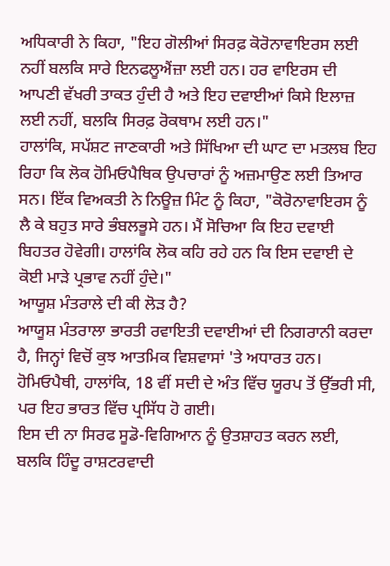ਅਧਿਕਾਰੀ ਨੇ ਕਿਹਾ, "ਇਹ ਗੋਲੀਆਂ ਸਿਰਫ਼ ਕੋਰੋਨਾਵਾਇਰਸ ਲਈ ਨਹੀਂ ਬਲਕਿ ਸਾਰੇ ਇਨਫਲੂਐਂਜ਼ਾ ਲਈ ਹਨ। ਹਰ ਵਾਇਰਸ ਦੀ ਆਪਣੀ ਵੱਖਰੀ ਤਾਕਤ ਹੁੰਦੀ ਹੈ ਅਤੇ ਇਹ ਦਵਾਈਆਂ ਕਿਸੇ ਇਲਾਜ਼ ਲਈ ਨਹੀਂ, ਬਲਕਿ ਸਿਰਫ਼ ਰੋਕਥਾਮ ਲਈ ਹਨ।"
ਹਾਲਾਂਕਿ, ਸਪੱਸ਼ਟ ਜਾਣਕਾਰੀ ਅਤੇ ਸਿੱਖਿਆ ਦੀ ਘਾਟ ਦਾ ਮਤਲਬ ਇਹ ਰਿਹਾ ਕਿ ਲੋਕ ਹੋਮਿਓਪੈਥਿਕ ਉਪਚਾਰਾਂ ਨੂੰ ਅਜ਼ਮਾਉਣ ਲਈ ਤਿਆਰ ਸਨ। ਇੱਕ ਵਿਅਕਤੀ ਨੇ ਨਿਊਜ਼ ਮਿੰਟ ਨੂੰ ਕਿਹਾ, "ਕੋਰੋਨਾਵਾਇਰਸ ਨੂੰ ਲੈ ਕੇ ਬਹੁਤ ਸਾਰੇ ਭੰਬਲਭੂਸੇ ਹਨ। ਮੈਂ ਸੋਚਿਆ ਕਿ ਇਹ ਦਵਾਈ ਬਿਹਤਰ ਹੋਵੇਗੀ। ਹਾਲਾਂਕਿ ਲੋਕ ਕਹਿ ਰਹੇ ਹਨ ਕਿ ਇਸ ਦਵਾਈ ਦੇ ਕੋਈ ਮਾੜੇ ਪ੍ਰਭਾਵ ਨਹੀਂ ਹੁੰਦੇ।"
ਆਯੂਸ਼ ਮੰਤਰਾਲੇ ਦੀ ਕੀ ਲੋੜ ਹੈ?
ਆਯੂਸ਼ ਮੰਤਰਾਲਾ ਭਾਰਤੀ ਰਵਾਇਤੀ ਦਵਾਈਆਂ ਦੀ ਨਿਗਰਾਨੀ ਕਰਦਾ ਹੈ, ਜਿਨ੍ਹਾਂ ਵਿਚੋਂ ਕੁਝ ਆਤਮਿਕ ਵਿਸ਼ਵਾਸਾਂ 'ਤੇ ਅਧਾਰਤ ਹਨ। ਹੋਮਿਓਪੈਥੀ, ਹਾਲਾਂਕਿ, 18 ਵੀਂ ਸਦੀ ਦੇ ਅੰਤ ਵਿੱਚ ਯੂਰਪ ਤੋਂ ਉੱਭਰੀ ਸੀ, ਪਰ ਇਹ ਭਾਰਤ ਵਿੱਚ ਪ੍ਰਸਿੱਧ ਹੋ ਗਈ।
ਇਸ ਦੀ ਨਾ ਸਿਰਫ ਸੂਡੋ-ਵਿਗਿਆਨ ਨੂੰ ਉਤਸ਼ਾਹਤ ਕਰਨ ਲਈ, ਬਲਕਿ ਹਿੰਦੂ ਰਾਸ਼ਟਰਵਾਦੀ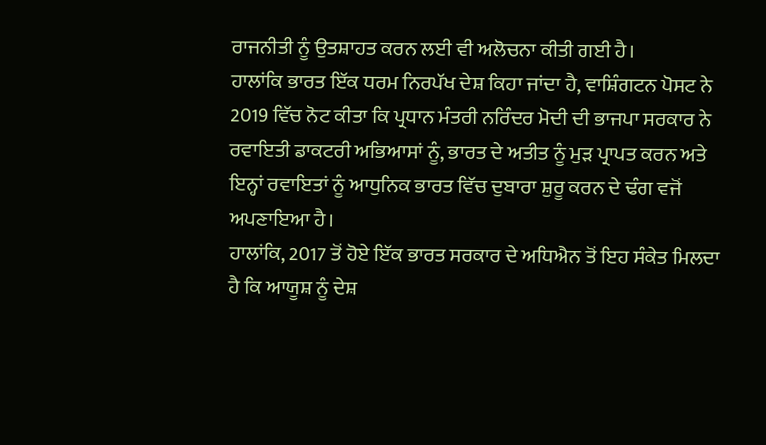ਰਾਜਨੀਤੀ ਨੂੰ ਉਤਸ਼ਾਹਤ ਕਰਨ ਲਈ ਵੀ ਅਲੋਚਨਾ ਕੀਤੀ ਗਈ ਹੈ।
ਹਾਲਾਂਕਿ ਭਾਰਤ ਇੱਕ ਧਰਮ ਨਿਰਪੱਖ ਦੇਸ਼ ਕਿਹਾ ਜਾਂਦਾ ਹੈ, ਵਾਸ਼ਿੰਗਟਨ ਪੋਸਟ ਨੇ 2019 ਵਿੱਚ ਨੋਟ ਕੀਤਾ ਕਿ ਪ੍ਰਧਾਨ ਮੰਤਰੀ ਨਰਿੰਦਰ ਮੋਦੀ ਦੀ ਭਾਜਪਾ ਸਰਕਾਰ ਨੇ ਰਵਾਇਤੀ ਡਾਕਟਰੀ ਅਭਿਆਸਾਂ ਨੂੰ, ਭਾਰਤ ਦੇ ਅਤੀਤ ਨੂੰ ਮੁੜ ਪ੍ਰਾਪਤ ਕਰਨ ਅਤੇ ਇਨ੍ਹਾਂ ਰਵਾਇਤਾਂ ਨੂੰ ਆਧੁਨਿਕ ਭਾਰਤ ਵਿੱਚ ਦੁਬਾਰਾ ਸ਼ੁਰੂ ਕਰਨ ਦੇ ਢੰਗ ਵਜੋਂ ਅਪਣਾਇਆ ਹੈ।
ਹਾਲਾਂਕਿ, 2017 ਤੋਂ ਹੋਏ ਇੱਕ ਭਾਰਤ ਸਰਕਾਰ ਦੇ ਅਧਿਐਨ ਤੋਂ ਇਹ ਸੰਕੇਤ ਮਿਲਦਾ ਹੈ ਕਿ ਆਯੂਸ਼ ਨੂੰ ਦੇਸ਼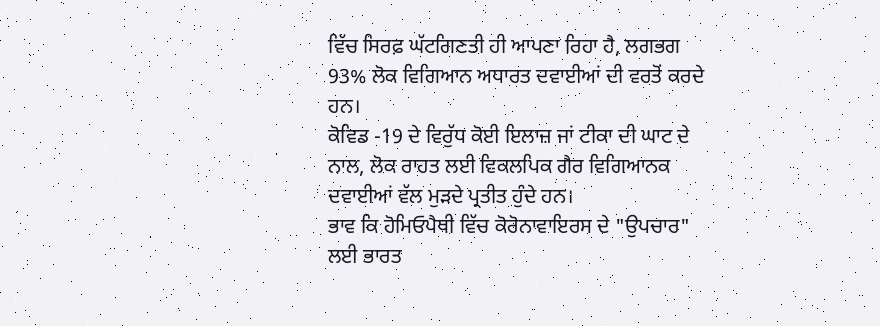ਵਿੱਚ ਸਿਰਫ਼ ਘੱਟਗਿਣਤੀ ਹੀ ਆਪਣਾ ਰਿਹਾ ਹੈ, ਲਗਭਗ 93% ਲੋਕ ਵਿਗਿਆਨ ਅਧਾਰਤ ਦਵਾਈਆਂ ਦੀ ਵਰਤੋਂ ਕਰਦੇ ਹਨ।
ਕੋਵਿਡ -19 ਦੇ ਵਿਰੁੱਧ ਕੋਈ ਇਲਾਜ਼ ਜਾਂ ਟੀਕਾ ਦੀ ਘਾਟ ਦੇ ਨਾਲ, ਲੋਕ ਰਾਹਤ ਲਈ ਵਿਕਲਪਿਕ ਗੈਰ ਵਿਗਿਆਨਕ ਦਵਾਈਆਂ ਵੱਲ ਮੁੜਦੇ ਪ੍ਰਤੀਤ ਹੁੰਦੇ ਹਨ।
ਭਾਵ ਕਿ ਹੋਮਿਓਪੈਥੀ ਵਿੱਚ ਕੋਰੋਨਾਵਾਇਰਸ ਦੇ "ਉਪਚਾਰ" ਲਈ ਭਾਰਤ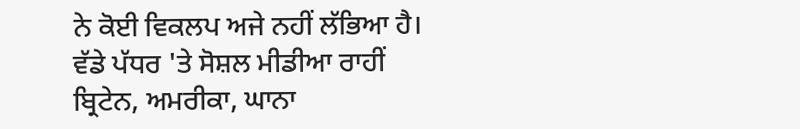ਨੇ ਕੋਈ ਵਿਕਲਪ ਅਜੇ ਨਹੀਂ ਲੱਭਿਆ ਹੈ। ਵੱਡੇ ਪੱਧਰ 'ਤੇ ਸੋਸ਼ਲ ਮੀਡੀਆ ਰਾਹੀਂ ਬ੍ਰਿਟੇਨ, ਅਮਰੀਕਾ, ਘਾਨਾ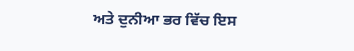ਅਤੇ ਦੁਨੀਆ ਭਰ ਵਿੱਚ ਇਸ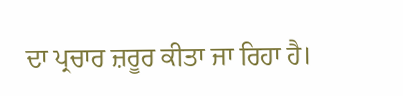ਦਾ ਪ੍ਰਚਾਰ ਜ਼ਰੂਰ ਕੀਤਾ ਜਾ ਰਿਹਾ ਹੈ।